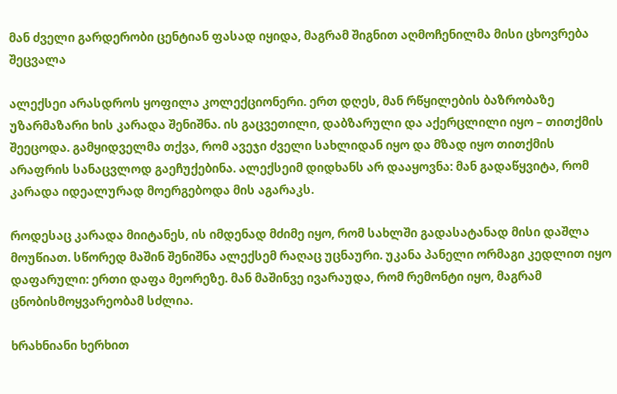მან ძველი გარდერობი ცენტიან ფასად იყიდა, მაგრამ შიგნით აღმოჩენილმა მისი ცხოვრება შეცვალა

ალექსეი არასდროს ყოფილა კოლექციონერი. ერთ დღეს, მან რწყილების ბაზრობაზე უზარმაზარი ხის კარადა შენიშნა. ის გაცვეთილი, დაბზარული და აქერცლილი იყო – თითქმის შეეცოდა. გამყიდველმა თქვა, რომ ავეჯი ძველი სახლიდან იყო და მზად იყო თითქმის არაფრის სანაცვლოდ გაეჩუქებინა. ალექსეიმ დიდხანს არ დააყოვნა: მან გადაწყვიტა, რომ კარადა იდეალურად მოერგებოდა მის აგარაკს.

როდესაც კარადა მიიტანეს, ის იმდენად მძიმე იყო, რომ სახლში გადასატანად მისი დაშლა მოუწიათ. სწორედ მაშინ შენიშნა ალექსემ რაღაც უცნაური. უკანა პანელი ორმაგი კედლით იყო დაფარული: ერთი დაფა მეორეზე. მან მაშინვე ივარაუდა, რომ რემონტი იყო, მაგრამ ცნობისმოყვარეობამ სძლია.

ხრახნიანი ხერხით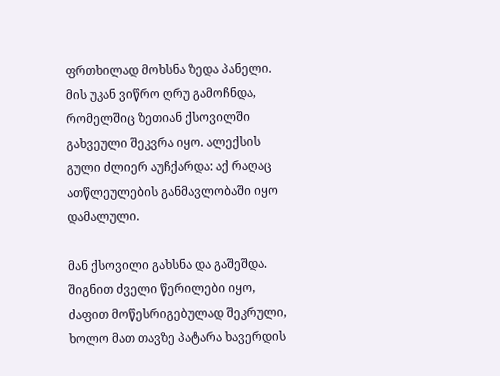ფრთხილად მოხსნა ზედა პანელი. მის უკან ვიწრო ღრუ გამოჩნდა, რომელშიც ზეთიან ქსოვილში გახვეული შეკვრა იყო. ალექსის გული ძლიერ აუჩქარდა: აქ რაღაც ათწლეულების განმავლობაში იყო დამალული.

მან ქსოვილი გახსნა და გაშეშდა. შიგნით ძველი წერილები იყო, ძაფით მოწესრიგებულად შეკრული, ხოლო მათ თავზე პატარა ხავერდის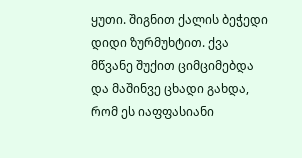ყუთი. შიგნით ქალის ბეჭედი დიდი ზურმუხტით. ქვა მწვანე შუქით ციმციმებდა და მაშინვე ცხადი გახდა, რომ ეს იაფფასიანი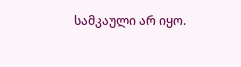სამკაული არ იყო.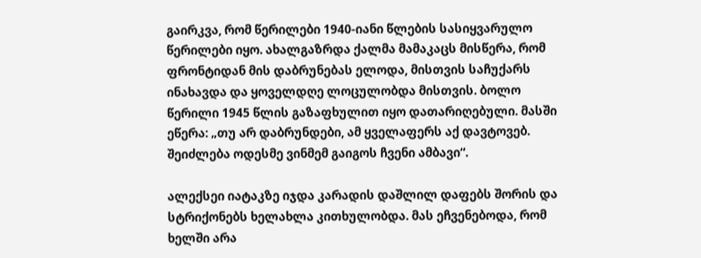გაირკვა, რომ წერილები 1940-იანი წლების სასიყვარულო წერილები იყო. ახალგაზრდა ქალმა მამაკაცს მისწერა, რომ ფრონტიდან მის დაბრუნებას ელოდა, მისთვის საჩუქარს ინახავდა და ყოველდღე ლოცულობდა მისთვის. ბოლო წერილი 1945 წლის გაზაფხულით იყო დათარიღებული. მასში ეწერა: „თუ არ დაბრუნდები, ამ ყველაფერს აქ დავტოვებ. შეიძლება ოდესმე ვინმემ გაიგოს ჩვენი ამბავი“.

ალექსეი იატაკზე იჯდა კარადის დაშლილ დაფებს შორის და სტრიქონებს ხელახლა კითხულობდა. მას ეჩვენებოდა, რომ ხელში არა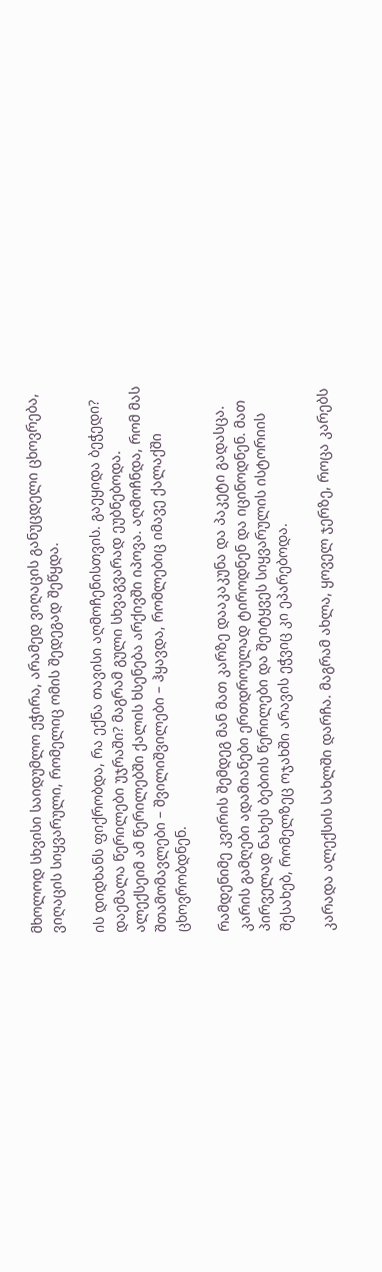მხოლოდ სხვისი საიდუმლო ეჭირა, არამედ ვიღაცის განუცდელი ცხოვრება, ვიღაცის სიყვარული, რომელიც ომის შედეგად შეწყდა.

ის დიდხანს ფიქრობდა, რა ექნა თავისი აღმოჩენისთვის. გაეყიდა ბეჭედი? დაემალა წერილები უჯრაში? მაგრამ გული სხვაგვარად ეუბნებოდა. ალექსეიმ ამ წერილებში ქალის ხსენება არქივში იპოვა. აღმოჩნდა, რომ მას შთამომავლები – შვილიშვილები – ჰყავდა, რომლებიც იმავე ქალაქში ცხოვრობდნენ.

რამდენიმე კვირის შემდეგ მან მათ კარზე დააკაკუნა და პაკეტი გადასცა. კარის გამღები ადამიანები ერთდროულად ტიროდნენ და იცინოდნენ. მათ პირველად ნახეს ბებიის წერილები და შეიტყვეს სიყვარულის ისტორიის შესახებ, რომელზეც ოჯახში არავის ეჭვიც კი ეპარებოდა.

კარადა ალექსის სახლში დარჩა. მაგრამ ახლა, ყოველ ჯერზე, როცა კარებს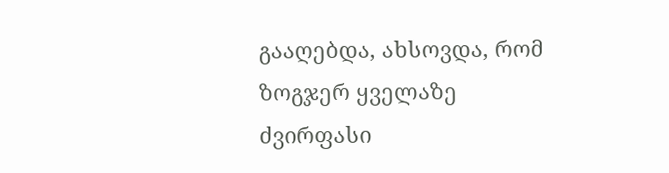გააღებდა, ახსოვდა, რომ ზოგჯერ ყველაზე ძვირფასი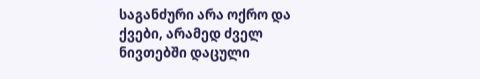საგანძური არა ოქრო და ქვები, არამედ ძველ ნივთებში დაცული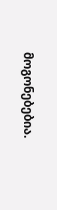მოგონებებია.